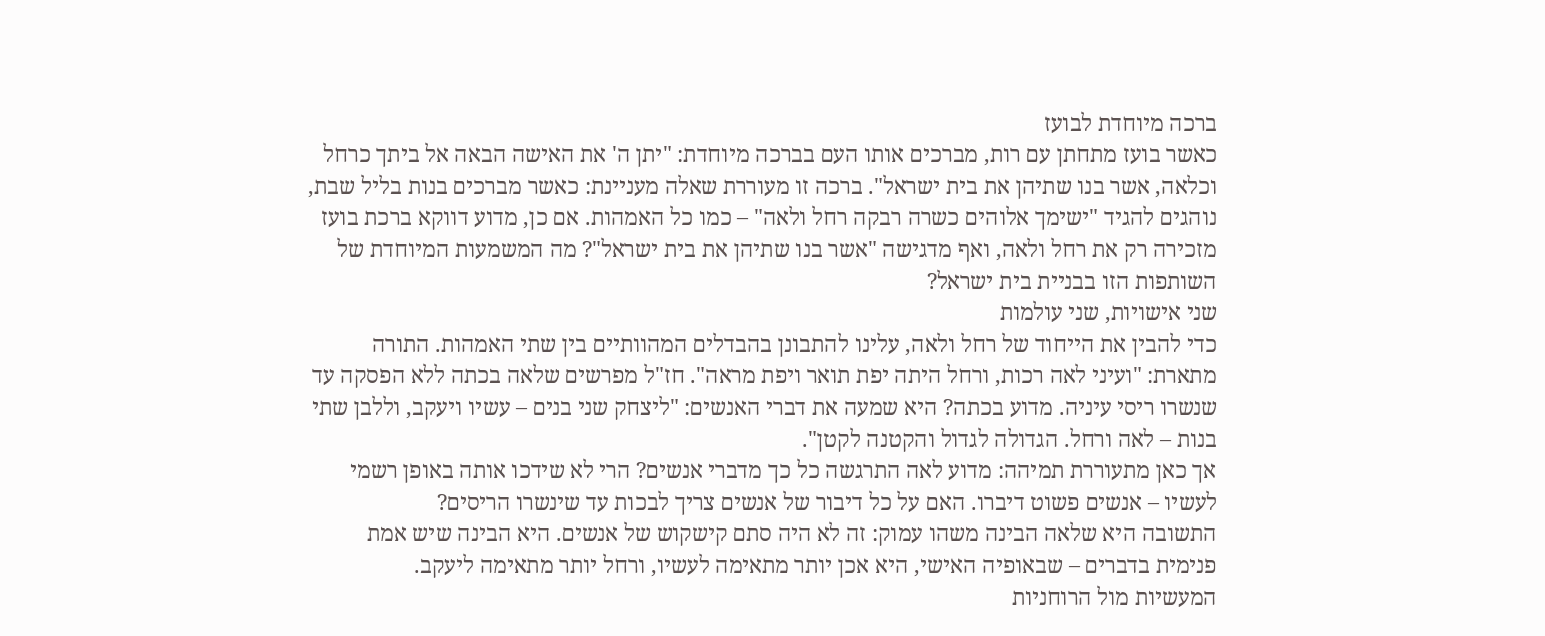ברכה מיוחדת לבועז
כאשר בועז מתחתן עם רות, מברכים אותו העם בברכה מיוחדת: "יתן ה' את האישה הבאה אל ביתך כרחל וכלאה, אשר בנו שתיהן את בית ישראל". ברכה זו מעוררת שאלה מעניינת: כאשר מברכים בנות בליל שבת, נוהגים להגיד "ישימך אלוהים כשרה רבקה רחל ולאה" – כמו כל האמהות. אם כן, מדוע דווקא ברכת בועז מזכירה רק את רחל ולאה, ואף מדגישה "אשר בנו שתיהן את בית ישראל"? מה המשמעות המיוחדת של השותפות הזו בבניית בית ישראל?
שני אישויות, שני עולמות
כדי להבין את הייחוד של רחל ולאה, עלינו להתבונן בהבדלים המהוותיים בין שתי האמהות. התורה מתארת: "ועיני לאה רכות, ורחל היתה יפת תואר ויפת מראה". חז"ל מפרשים שלאה בכתה ללא הפסקה עד שנשרו ריסי עיניה. מדוע בכתה? היא שמעה את דברי האנשים: "ליצחק שני בנים – עשיו ויעקב, וללבן שתי בנות – לאה ורחל. הגדולה לגדול והקטנה לקטן".
אך כאן מתעוררת תמיהה: מדוע לאה התרגשה כל כך מדברי אנשים? הרי לא שידכו אותה באופן רשמי לעשיו – אנשים פשוט דיברו. האם על כל דיבור של אנשים צריך לבכות עד שינשרו הריסים?
התשובה היא שלאה הבינה משהו עמוק: זה לא היה סתם קישקוש של אנשים. היא הבינה שיש אמת פנימית בדברים – שבאופיה האישי, היא אכן יותר מתאימה לעשיו, ורחל יותר מתאימה ליעקב.
המעשיות מול הרוחניות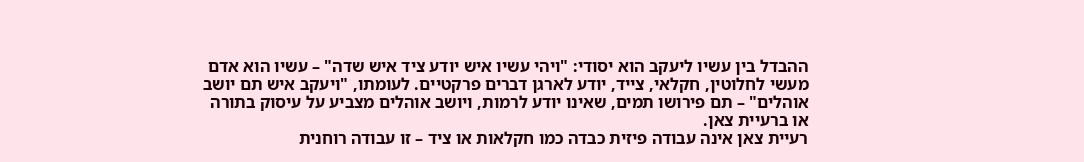ההבדל בין עשיו ליעקב הוא יסודי: "ויהי עשיו איש יודע ציד איש שדה" – עשיו הוא אדם מעשי לחלוטין, חקלאי, צייד, יודע לארגן דברים פרקטיים. לעומתו, "ויעקב איש תם יושב אוהלים" – תם פירושו תמים, שאינו יודע לרמות, ויושב אוהלים מצביע על עיסוק בתורה או ברעיית צאן.
רעיית צאן אינה עבודה פיזית כבדה כמו חקלאות או ציד – זו עבודה רוחנית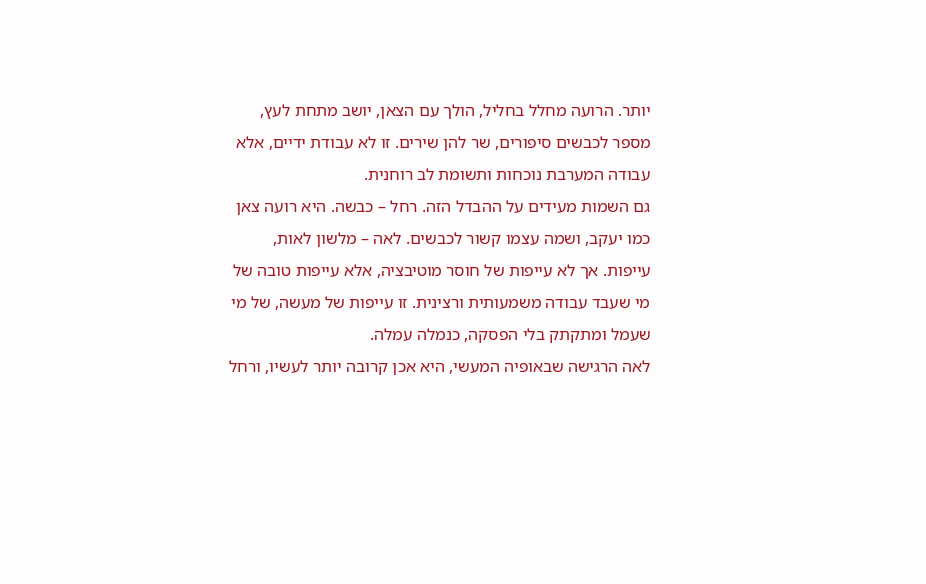יותר. הרועה מחלל בחליל, הולך עם הצאן, יושב מתחת לעץ, מספר לכבשים סיפורים, שר להן שירים. זו לא עבודת ידיים, אלא עבודה המערבת נוכחות ותשומת לב רוחנית.
גם השמות מעידים על ההבדל הזה. רחל – כבשה. היא רועה צאן כמו יעקב, ושמה עצמו קשור לכבשים. לאה – מלשון לאות, עייפות. אך לא עייפות של חוסר מוטיבציה, אלא עייפות טובה של מי שעבד עבודה משמעותית ורצינית. זו עייפות של מעשה, של מי שעמל ומתקתק בלי הפסקה, כנמלה עמלה.
לאה הרגישה שבאופיה המעשי, היא אכן קרובה יותר לעשיו, ורחל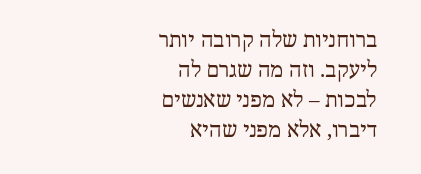ברוחניות שלה קרובה יותר ליעקב. וזה מה שגרם לה לבכות – לא מפני שאנשים דיברו, אלא מפני שהיא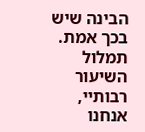הבינה שיש בכך אמת.
תמלול השיעור
רבותיי, אנחנו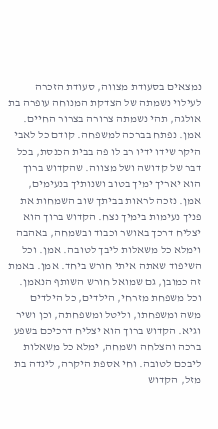נמצאים בסעודת מצווה, סעודת הזכרה לעילוי נשמתה של הצדקת המנוחה עופרה בת אולגה, תהי נשמתה צרורה בצרור החיים. אמן. נפתח בברכה למשפחה. קודם כל לאבי היקר שידו ידיו רב לו פה בבית הכנסת, בכל דבר של קדושה ושל מצווה. שהקדוש ברוך הוא יאריך ימיך בטוב ושנותיך בנעימים, אמן. נזכה לראות בביתך שוב השמחות את פניך נעימות בימיך נצח. הקדוש ברוך הוא יצליח דרכך באושר וכבוד ובשמחה, באהבה וימלא כל משאלות ליבך לטובה. אמן. וכל השיפוד שאתה איתי חורש ביחד. אמן. באמת זה כמובן, גם שמואל חורש השותף הנאמן. וכל משפחת מזרחי, הילדים, כל הילדים משה ומשפחתו, וליטל ומשפחתה, וכן ושיר וגיא. הקדוש ברוך הוא יצליח דרכיכם בשפע ברכה והצלחה ושמחה, ימלא כל משאלות ליבכם לטובה. וחי אספת היקרה, לינדה בת מזל, הקדוש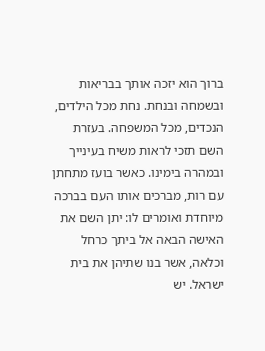ברוך הוא יזכה אותך בבריאות ובשמחה ובנחת. נחת מכל הילדים, הנכדים, מכל המשפחה. בעזרת השם תזכי לראות משיח בעינייך ובמהרה בימינו. כאשר בועז מתחתן עם רות, מברכים אותו העם בברכה מיוחדת ואומרים לו: יתן השם את האישה הבאה אל ביתך כרחל וכלאה, אשר בנו שתיהן את בית ישראל. יש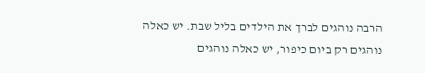הרבה נוהגים לברך את הילדים בליל שבת. יש כאלה נוהגים רק ביום כיפור, יש כאלה נוהגים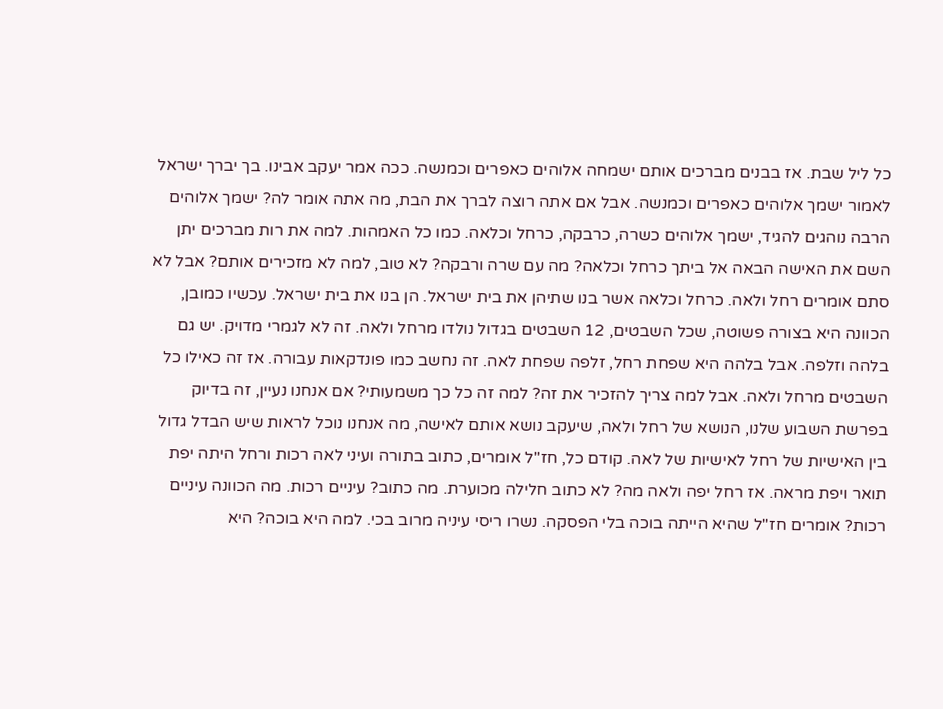כל ליל שבת. אז בבנים מברכים אותם ישמחה אלוהים כאפרים וכמנשה. ככה אמר יעקב אבינו. בך יברך ישראל לאמור ישמך אלוהים כאפרים וכמנשה. אבל אם אתה רוצה לברך את הבת, מה אתה אומר לה? ישמך אלוהים הרבה נוהגים להגיד, ישמך אלוהים כשרה, כרבקה, כרחל וכלאה. כמו כל האמהות. למה את רות מברכים יתן השם את האישה הבאה אל ביתך כרחל וכלאה? מה עם שרה ורבקה? לא טוב, למה לא מזכירים אותם? אבל לא סתם אומרים רחל ולאה. כרחל וכלאה אשר בנו שתיהן את בית ישראל. הן בנו את בית ישראל. עכשיו כמובן, הכוונה היא בצורה פשוטה, שכל השבטים, 12 השבטים בגדול נולדו מרחל ולאה. זה לא לגמרי מדויק. יש גם בלהה וזלפה. אבל בלהה היא שפחת רחל, זלפה שפחת לאה. זה נחשב כמו פונדקאות עבורה. אז זה כאילו כל השבטים מרחל ולאה. אבל למה צריך להזכיר את זה? למה זה כל כך משמעותי? אם אנחנו נעיין, זה בדיוק בפרשת השבוע שלנו, הנושא של רחל ולאה, שיעקב נושא אותם לאישה, מה אנחנו נוכל לראות שיש הבדל גדול בין האישיות של רחל לאישיות של לאה. קודם כל, חז"ל אומרים, כתוב בתורה ועיני לאה רכות ורחל היתה יפת תואר ויפת מראה. אז רחל יפה ולאה מה? לא כתוב חלילה מכוערת. מה כתוב? עיניים רכות. מה הכוונה עיניים רכות? אומרים חז"ל שהיא הייתה בוכה בלי הפסקה. נשרו ריסי עיניה מרוב בכי. למה היא בוכה? היא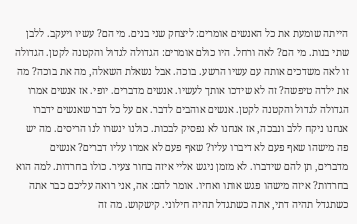הייתה שומעת את כל האנשים אומרים: ליצחק שני בנים. מי הם? עשיו ויעקב. ללבן שתי בנות. מי הם? לאה ורחל. היו כולם אומרים: הגדולה לגדול והקטנה לקטן. הגדולה זו לאה משדכים אותה עם עשיו הרשע. בוכה. אבל נשאלת השאלה, מה את בוכה? מה את ילדה טיפשה? זה לא שידכו אותך לעשיו. אנשים מדברים. יופי. אז אנשים אמרו הגדולה לגדול והקטנה לקטן. אנשים אוהבים לדבר. אם על כל דבר שאנשים ידברו אנחנו ניקח ללב ונבכה, אז אנחנו לא נפסיק לבכות. כולנו ינשרו לנו הריסים. מה יש פה מישהו שאף פעם לא דיברו עליו? שאף פעם לא אמרו עליו דברים? אנשים מדברים, תן להם שידברו. לא מזמן ניגש אליי איזה בחור צעיר. כולו בחרדות. למה הוא בחרדות? איזה מישהו פגש אותו ואחיו. אומר להם: אה, אני רואה עליכם כבר אתה כשתגדל תהיה דתי, אתה כשתגדל תהיה חילוני. קישקוש. מה זה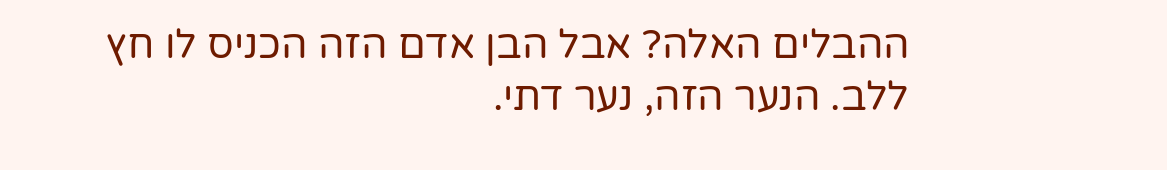ההבלים האלה? אבל הבן אדם הזה הכניס לו חץ ללב. הנער הזה, נער דתי.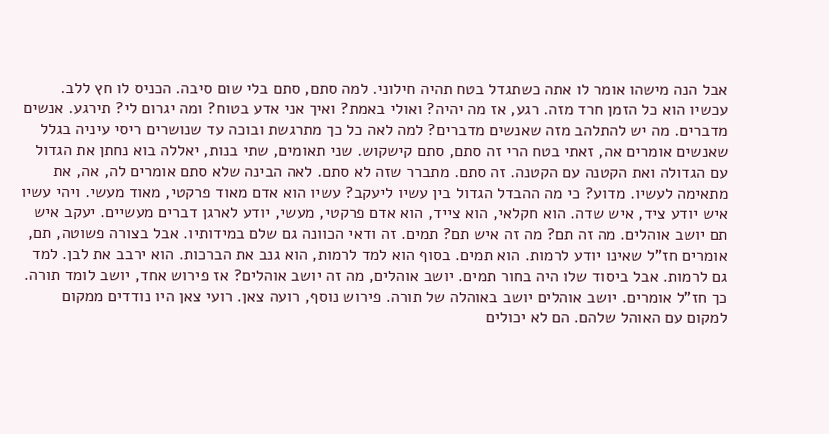אבל הנה מישהו אומר לו אתה כשתגדל בטח תהיה חילוני. למה סתם, סתם בלי שום סיבה. הכניס לו חץ ללב. עכשיו הוא כל הזמן חרד מזה. רגע, אז מה יהיה? ואולי באמת? ואיך אני אדע בטוח? ומה יגרום לי? תירגע. אנשים מדברים. מה יש להתלהב מזה שאנשים מדברים? למה לאה כל כך מתרגשת ובוכה עד שנושרים ריסי עיניה בגלל שאנשים אומרים אה, זאתי בטח הרי זה סתם, סתם קישקוש. שני תאומים, שתי בנות, יאללה בוא נחתן את הגדול עם הגדולה ואת הקטנה עם הקטנה. זה סתם. מתברר שזה לא סתם. לאה הבינה שלא סתם אומרים לה, אה, את מתאימה לעשיו. מדוע? כי מה ההבדל הגדול בין עשיו ליעקב? עשיו הוא אדם מאוד פרקטי, מאוד מעשי. ויהי עשיו איש יודע ציד, איש שדה. הוא חקלאי, הוא צייד, הוא אדם פרקטי, מעשי, יודע לארגן דברים מעשיים. יעקב איש תם יושב אוהלים. מה זה תם? מה זה איש תם? תמים. זה ודאי הכוונה גם שלם במידותיו. אבל בצורה פשוטה, תם, אומרים חז"ל שאינו יודע לרמות. הוא תמים. בסוף הוא למד לרמות, הוא גנב את הברכות. הוא ירבב את לבן. למד גם לרמות. אבל ביסוד שלו היה בחור תמים. יושב אוהלים, מה זה יושב אוהלים? אז פירוש אחד, יושב לומד תורה. כך חז"ל אומרים. יושב אוהלים יושב באוהלה של תורה. פירוש נוסף, רועה צאן. רועי צאן היו נודדים ממקום למקום עם האוהל שלהם. הם לא יכולים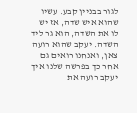לגור בבניין קבע. עשיו שהוא איש שדה, אז יש לו את השדה, הוא גר ליד השדה. יעקב שהוא רועה צאן, ואנחנו רואים גם אחר כך בפרשה שלנו איך יעקב רועה את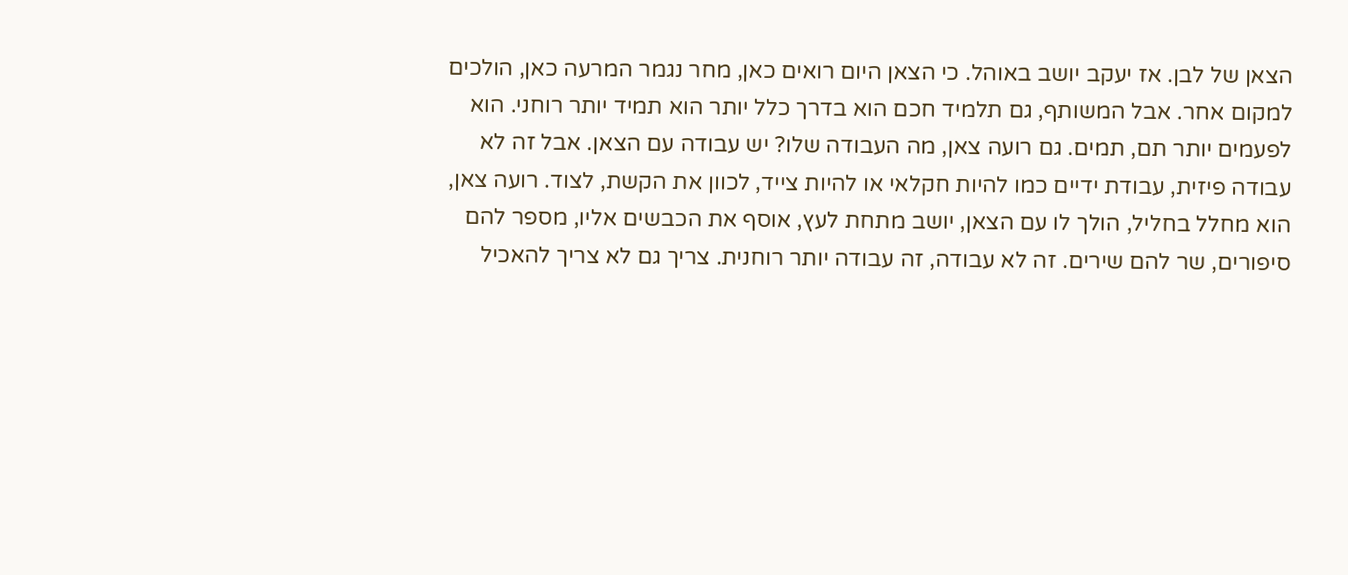הצאן של לבן. אז יעקב יושב באוהל. כי הצאן היום רואים כאן, מחר נגמר המרעה כאן, הולכים למקום אחר. אבל המשותף, גם תלמיד חכם הוא בדרך כלל יותר הוא תמיד יותר רוחני. הוא לפעמים יותר תם, תמים. גם רועה צאן, מה העבודה שלו? יש עבודה עם הצאן. אבל זה לא עבודה פיזית, עבודת ידיים כמו להיות חקלאי או להיות צייד, לכוון את הקשת, לצוד. רועה צאן, הוא מחלל בחליל, הולך לו עם הצאן, יושב מתחת לעץ, אוסף את הכבשים אליו, מספר להם סיפורים, שר להם שירים. זה לא עבודה, זה עבודה יותר רוחנית. צריך גם לא צריך להאכיל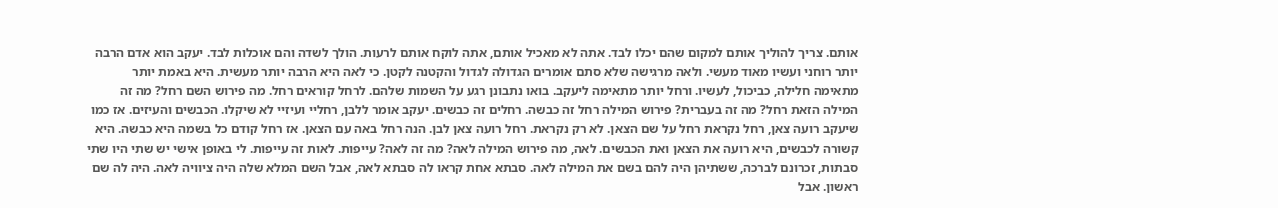אותם. צריך להוליך אותם למקום שהם יכלו לבד. אתה לא מאכיל אותם, אתה לוקח אותם לרעות. הולך לשדה והם אוכלות לבד. יעקב הוא אדם הרבה יותר רוחני ועשיו מאוד מעשי. ולאה מרגישה שלא סתם אומרים הגדולה לגדול והקטנה לקטן. כי לאה היא הרבה יותר מעשית. היא באמת יותר מתאימה חלילה, כביכול, לעשיו. ורחל יותר מתאימה ליעקב. בואו נתבונן רגע על השמות שלהם. לרחל קוראים רחל. מה פירוש השם רחל? מה זה המילה הזאת רחל? מה זה בעברית? פירוש המילה רחל זה כבשה. רחלים זה כבשים. יעקב אומר ללבן, רחליי ועיזיי לא שיקלו. הכבשים והעיזים. אז כמו שיעקב רועה צאן, רחל נקראת רחל על שם הצאן. לא רק נקראת. רחל רועה צאן לבן. הנה רחל באה עם הצאן. אז רחל קודם כל בשמה היא כבשה. היא קשורה לכבשים, היא רועה את הצאן ואת הכבשים. לאה, מה פירוש המילה לאה? מה זה לאה? עייפות. לאות זה עייפות. לי באופן אישי יש שתי היו שתי סבתות, זכרונם לברכה, ששתיהן היה להם בשם את המילה לאה. סבתא אחת קראו לה סבתא לאה, אבל השם המלא שלה היה ציוויה לאה. היה לה שם ראשון. אבל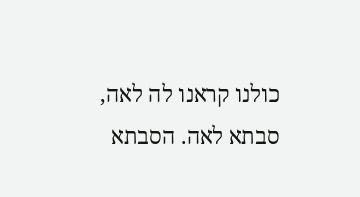כולנו קראנו לה לאה, סבתא לאה. הסבתא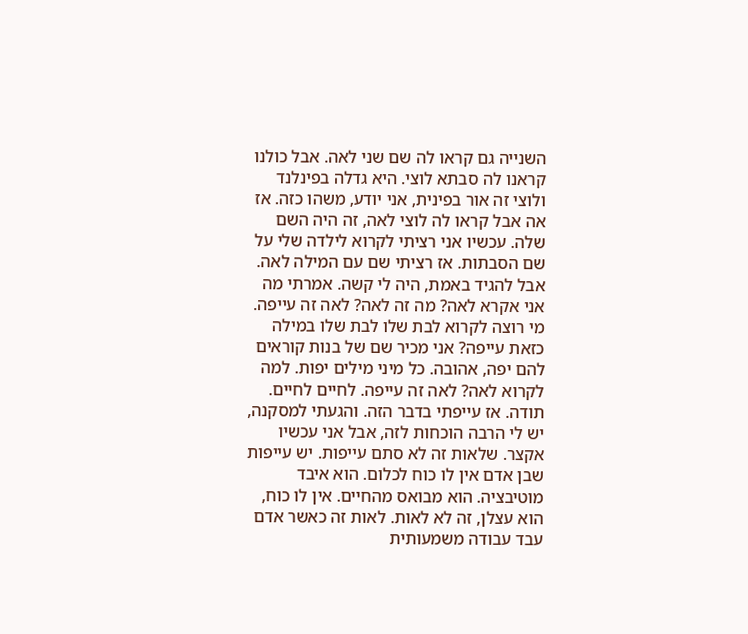השנייה גם קראו לה שם שני לאה. אבל כולנו קראנו לה סבתא לוצי. היא גדלה בפינלנד ולוצי זה אור בפינית, אני יודע, משהו כזה. אז אה אבל קראו לה לוצי לאה, זה היה השם שלה. עכשיו אני רציתי לקרוא לילדה שלי על שם הסבתות. אז רציתי שם עם המילה לאה. אבל להגיד באמת, היה לי קשה. אמרתי מה אני אקרא לאה? מה זה לאה? לאה זה עייפה. מי רוצה לקרוא לבת שלו לבת שלו במילה כזאת עייפה? אני מכיר שם של בנות קוראים להם יפה, אהובה. כל מיני מילים יפות. למה לקרוא לאה? לאה זה עייפה. לחיים לחיים. תודה. אז עייפתי בדבר הזה. והגעתי למסקנה, יש לי הרבה הוכחות לזה, אבל אני עכשיו אקצר. שלאות זה לא סתם עייפות. יש עייפות שבן אדם אין לו כוח לכלום. הוא איבד מוטיבציה. הוא מבואס מהחיים. אין לו כוח, הוא עצלן, זה לא לאות. לאות זה כאשר אדם עבד עבודה משמעותית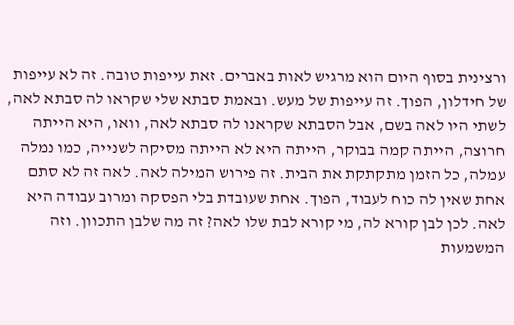ורצינית בסוף היום הוא מרגיש לאות באברים. זאת עייפות טובה. זה לא עייפות של חידלון, הפוך. זה עייפות של מעש. ובאמת סבתא שלי שקראו לה סבתא לאה, לשתי היו לאה בשם, אבל הסבתא שקראנו לה סבתא לאה, וואו, היא הייתה חרוצה, הייתה קמה בבוקר, הייתה היא לא הייתה מסיקה לשנייה, כמו נמלה עמלה, כל הזמן מתקתקת את הבית. זה פירוש המילה לאה. לאה זה לא סתם אחת שאין לה כוח לעבוד, הפוך. אחת שעובדת בלי הפסקה ומרוב עבודה היא לאה. לכן לבן קורא לה, מי קורא לבת שלו לאה? זה מה שלבן התכוון. וזה המשמעות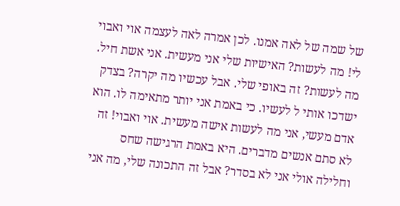של שמה של לאה אמנו. לכן אמרה לאה לעצמה אוי ואבוי לי! מה לעשות? האישיות שלי אני מעשית. אני אשת חיל. מה לעשות? זה באופי שלי. אבל עכשיו מה יקרה? בצדק ישדכו אותי ל לעשיו. כי באמת אני יותר מתאימה לו. הוא אדם מעשי, אני מה לעשות אישה מעשית. אוי ואבוי! זה לא סתם אנשים מדברים. היא באמת הרגישה שחס וחלילה אולי אני לא בסדר? אבל זה התכונה שלי, מה אני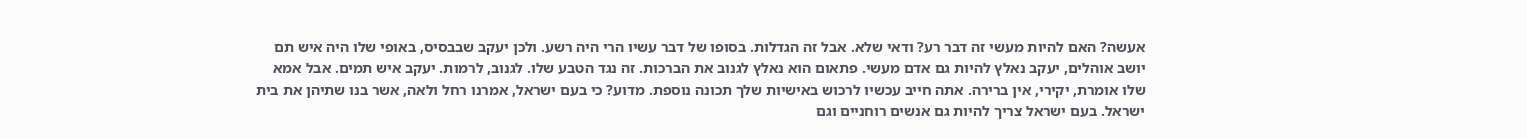אעשה? האם להיות מעשי זה דבר רע? ודאי שלא. אבל זה הגדלות. בסופו של דבר עשיו הרי היה רשע. ולכן יעקב שבבסיס, באופי שלו היה איש תם יושב אוהלים, יעקב נאלץ להיות גם אדם מעשי. פתאום הוא נאלץ לגנוב את הברכות. זה נגד הטבע שלו. לגנוב, לרמות. יעקב איש תמים. אבל אמא שלו אומרת, יקירי, אין ברירה. אתה חייב עכשיו לרכוש באישיות שלך תכונה נוספת. מדוע? כי בעם ישראל, אמרנו רחל ולאה, אשר בנו שתיהן את בית ישראל. בעם ישראל צריך להיות גם אנשים רוחניים וגם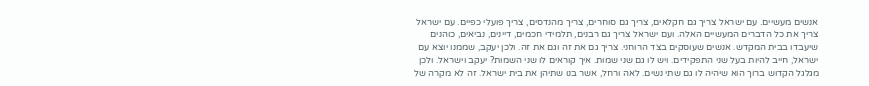אנשים מעשיים. עם ישראל צריך גם חקלאים, צריך גם סוחרים, צריך מהנדסים, צריך פועלי כפיים. עם ישראל צריך את כל הדברים המעשיים האלה. ועם ישראל צריך גם רבנים, תלמידי חכמים, דיינים, נביאים, כוהנים שיעבדו בבית המקדש. אנשים שעוסקים בצד הרוחני. צריך גם את זה וגם את זה. ולכן יעקב, שממנו יוצא עם ישראל, חייב להיות בעל שני התפקידים. ויש לו גם שני שמות. איך קוראים לו שני השמות? יעקב וישראל. ולכן מגלגל הקדוש ברוך הוא שיהיה לו גם שתי נשים. לאה ורחל, אשר בנו שתיהן את בית ישראל. זה לא מקרה של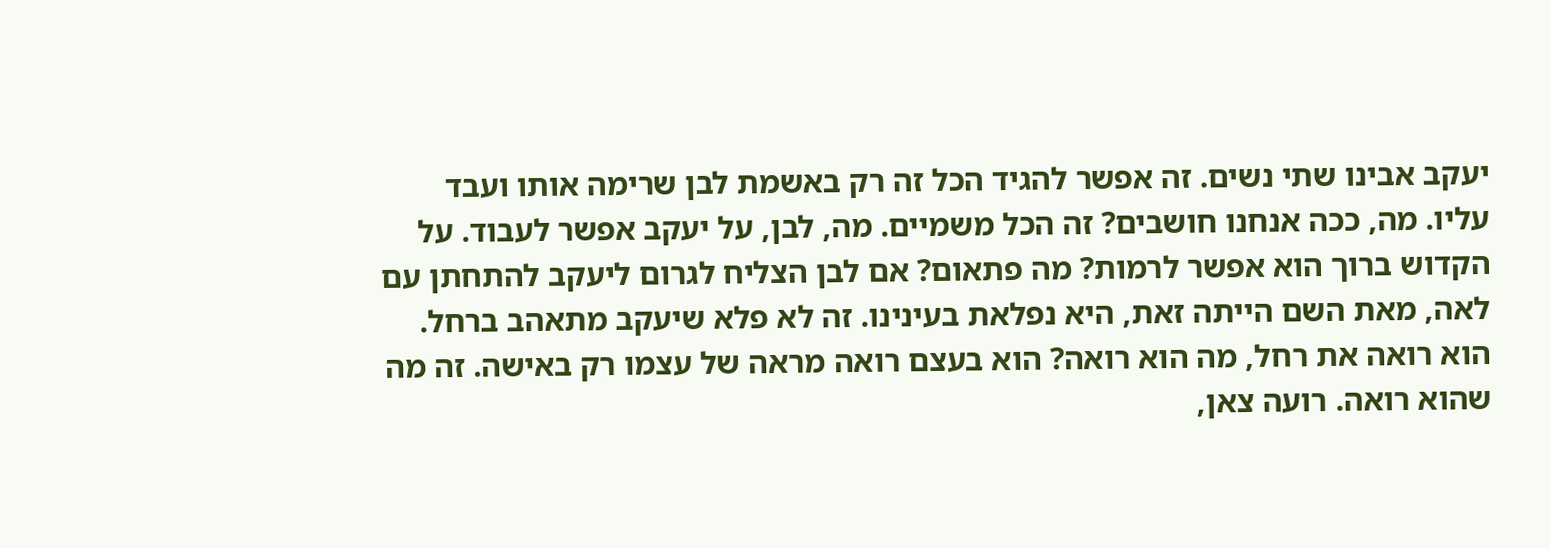יעקב אבינו שתי נשים. זה אפשר להגיד הכל זה רק באשמת לבן שרימה אותו ועבד עליו. מה, ככה אנחנו חושבים? זה הכל משמיים. מה, לבן, על יעקב אפשר לעבוד. על הקדוש ברוך הוא אפשר לרמות? מה פתאום? אם לבן הצליח לגרום ליעקב להתחתן עם לאה, מאת השם הייתה זאת, היא נפלאת בעינינו. זה לא פלא שיעקב מתאהב ברחל. הוא רואה את רחל, מה הוא רואה? הוא בעצם רואה מראה של עצמו רק באישה. זה מה שהוא רואה. רועה צאן,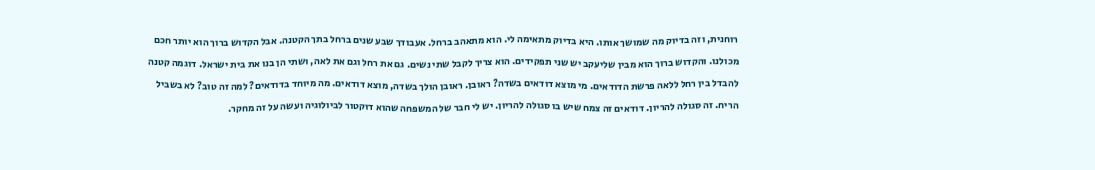רוחנית, וזה בדיוק מה שמושך אותו. היא בדיוק מתאימה לי. הוא מתאהב ברחל. אעבודך שבע שנים ברחל בתך הקטנה. אבל הקדוש ברוך הוא יותר חכם מכולנו. והקדוש ברוך הוא מבין שליעקב יש שני תפקידים. הוא צריך לקבל שתי נשים. גם את רחל וגם את לאה, ושתי הן בנו את בית ישראל. דוגמה קטנה להבדל בין רחל ללאה פרשת הדודאים. מי מוצא דודאים בשדה? ראובן. ראובן הולך בשדה, מוצא דודאים. מה מיוחד בדודאים? למה זה טוב? לא בשביל הריח. זה סגולה להריון. דודאים זה צמח שיש בו סגולה להריון. יש לי חבר של המשפחה שהוא דוקטור לביולוגיה ועשה על זה מחקר.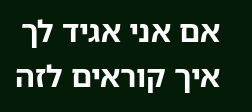אם אני אגיד לך איך קוראים לזה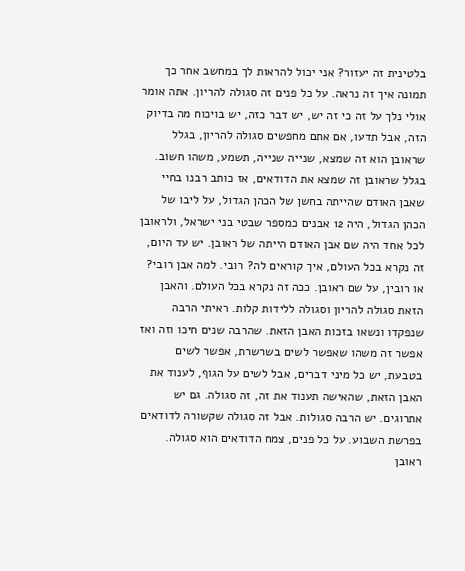בלטינית זה יעזור? אני יכול להראות לך במחשב אחר כך תמונה איך זה נראה. על כל פנים זה סגולה להריון. אתה אומר אולי נלך על זה כי זה יש, יש דבר כזה, יש בויכוח מה בדיוק הזה, אבל תדעו, אם אתם מחפשים סגולה להריון, בגלל שראובן הוא זה שמצא, שנייה שנייה, תשמע, משהו חשוב. בגלל שראובן זה שמצא את הדודאים, אז כותב רבנו בחיי שאבן האודם שהייתה בחשן של הכהן הגדול, על ליבו של הכהן הגדול, היה 12 אבנים כמספר שבטי בני ישראל, ולראובן לכל אחד היה שם אבן האודם הייתה של ראובן. יש עד היום, זה נקרא בכל העולם, איך קוראים לה? רובי. למה אבן רובי? או רובין, על שם ראובן. ככה זה נקרא בכל העולם. והאבן הזאת סגולה להריון וסגולה ללידות קלות. ראיתי הרבה שנפקדו ונשאו בזכות האבן הזאת. שהרבה שנים חיכו וזה ואז אפשר זה משהו שאפשר לשים בשרשרת, אפשר לשים בטבעת, יש כל מיני דברים, אבל לשים על הגוף, לענוד את האבן הזאת, שהאישה תענוד את זה, זה סגולה. גם יש אתרוגים. יש הרבה סגולות. אבל זה סגולה שקשורה לדודאים בפרשת השבוע. על כל פנים, צמח הדודאים הוא סגולה. ראובן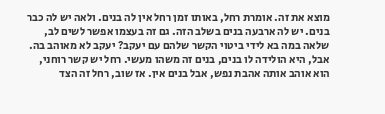מוצא את זה. אומרת רחל, באותו זמן רחל אין לה בנים. ולאה יש לה כבר בנים. יש לה ארבעה בנים בשלב הזה. גם זה בעצמו אפשר לשים לב, שלאה במה בא לידי ביטוי הקשר שלהם עם יעקב? יעקב לא מאוהב בה. אבל, היא הולידה לו בנים, בנים זה משהו מעשי. רחל יש קשר רוחני, הוא אוהב אותה אהבת נפש, אבל בנים אין. אז שוב, רחל זה הצד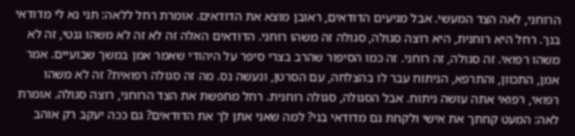הרוחני, לאה הצד המעשי. אבל מגיעים הדודאים, ראובן מוצא את הדודאים. אומרת רחל ללאה: תני נא לי מדודאי בנך. רחל היא רוחנית, היא רוצה סגולה, סגולה זה משהו רוחני. הדודאים האלה זה לא זה לא משהו גנטי, זה לא משהו רפואי. זה סגולה, זה רוחני. זה כמו הסיפור שהרב בצרי סיפר על היהודי שאמר אמן במשך שבועיים. אמר אמן, התכוון, והתרפא, הניתוח עבר לו בהצלחה, עם הסרטן, ונעשה נס. מה זה סגולה רפואית? זה לא משהו רפואי, רפואי אתה עושה ניתוח. אבל הסגולה, סגולה רוחנית. רחל מחפשת את הצד הרוחני, רוצה סגולה. אומרת לאה: המעט קחתך את אישי ולקחת גם מדודאי בני? למה שאני אתן לך את הדודאים? גם ככה יעקב רק אוהב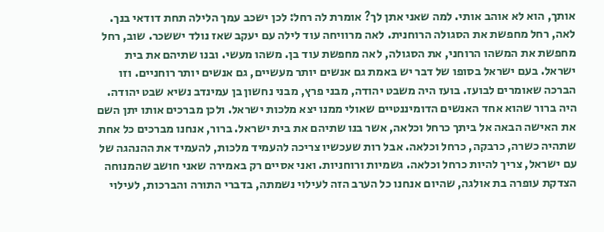אותך, הוא לא אוהב אותי. למה שאני אתן לך? אומרת לה רחל: לכן ישכב עמך הלילה תחת דודאי בנך. לאה, רחל מחפשת את הסגולה הרוחנית. לאה מרוויחה עוד לילה עם יעקב שאז נולד יששכר. שוב, רחל מחפשת את המשהו הרוחני, את הסגולה, לאה מחפשת עוד בן. משהו מעשי. ובנו שתיהם את בית ישראל. בעם ישראל בסופו של דבר יש באמת גם אנשים יותר מעשיים, גם אנשים יותר רוחניים. וזו הברכה שאומרים לבועז. בועז היה משבט יהודה, מבני פרץ, מבני נחשון בן עמינדב נשיא שבט יהודה. היה ברור שהוא אחד האנשים הדומיננטיים שאולי ממנו יצא מלכות ישראל. ולכן מברכים אותו יתן השם את האישה הבאה אל ביתך כרחל וכלאה, אשר בנו שתיהם את בית ישראל. ברור, אנחנו מברכים כל אחת שתהיה כשרה, כרבקה, כרחל וכלאה. אבל רות שעכשיו צריכה להעמיד מלכות, להעמיד את ההנהגה של עם ישראל, צריך להיות כרחל וכלאה. גשמיות ורוחניות. ואני אסיים רק באמירה שאני חושב שהמנוחה הצדקת עופרה בת אולגה, שהיום אנחנו כל הערב הזה לעילוי נשמתה, בדברי התורה והברכות, לעילוי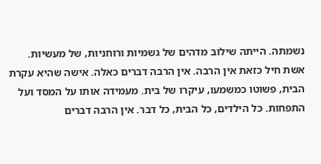נשמתה. הייתה שילוב מדהים של גשמיות ורוחניות, של מעשיות. אשת חיל כזאת אין הרבה. אין הרבה דברים כאלה. אישה שהיא עקרת הבית, פשוטו כמשמעו, עיקרו של בית. מעמידה אותו על המסד ועל התפחות. כל הילדים, כל הבית, כל דבר. אין הרבה דברים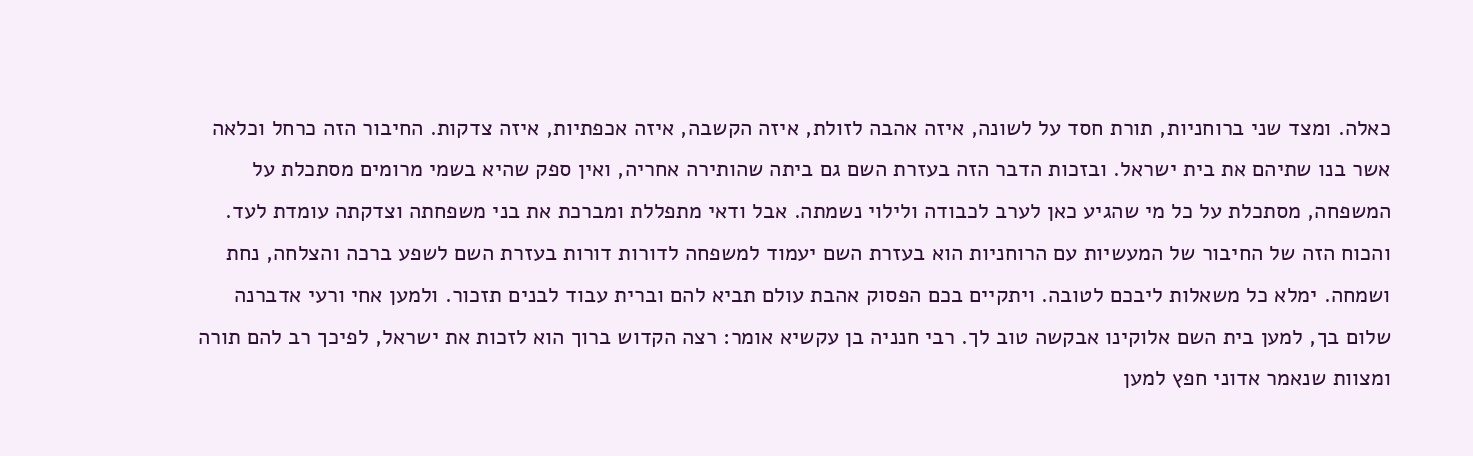כאלה. ומצד שני ברוחניות, תורת חסד על לשונה, איזה אהבה לזולת, איזה הקשבה, איזה אכפתיות, איזה צדקות. החיבור הזה כרחל וכלאה אשר בנו שתיהם את בית ישראל. ובזכות הדבר הזה בעזרת השם גם ביתה שהותירה אחריה, ואין ספק שהיא בשמי מרומים מסתכלת על המשפחה, מסתכלת על כל מי שהגיע כאן לערב לכבודה ולילוי נשמתה. אבל ודאי מתפללת ומברכת את בני משפחתה וצדקתה עומדת לעד. והכוח הזה של החיבור של המעשיות עם הרוחניות הוא בעזרת השם יעמוד למשפחה לדורות דורות בעזרת השם לשפע ברכה והצלחה, נחת ושמחה. ימלא כל משאלות ליבכם לטובה. ויתקיים בכם הפסוק אהבת עולם תביא להם וברית עבוד לבנים תזכור. ולמען אחי ורעי אדברנה שלום בך, למען בית השם אלוקינו אבקשה טוב לך. רבי חנניה בן עקשיא אומר: רצה הקדוש ברוך הוא לזכות את ישראל, לפיכך רב להם תורה ומצוות שנאמר אדוני חפץ למען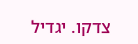צדקו. יגדיל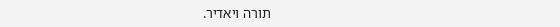תורה ויאדיר.